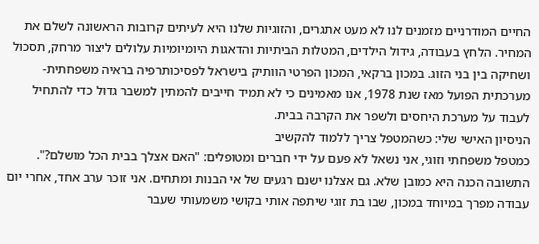החיים המודרניים מזמנים לנו לא מעט אתגרים, והזוגיות שלנו היא לעיתים קרובות הראשונה לשלם את המחיר. הלחץ בעבודה, גידול הילדים, המטלות הביתיות והדאגות היומיומיות עלולים ליצור מרחק, תסכול ושחיקה בין בני הזוג. במכון ברקאי, המכון הפרטי הוותיק בישראל לפסיכותרפיה בראיה משפחתית-מערכתית הפועל מאז שנת 1978, אנו מאמינים כי לא תמיד חייבים להמתין למשבר גדול כדי להתחיל לעבוד על מערכת היחסים ולשפר את הקרבה בבית.
הניסיון האישי שלי: כשהמטפל צריך ללמוד להקשיב
כמטפל משפחתי וזוגי, אני נשאל לא פעם על ידי חברים ומטופלים: "האם אצלך בבית הכל מושלם?". התשובה הכנה היא כמובן שלא. גם אצלנו ישנם רגעים של אי הבנות ומתחים. אני זוכר ערב אחד, אחרי יום עבודה מפרך במיוחד במכון, שבו בת זוגי שיתפה אותי בקושי משמעותי שעבר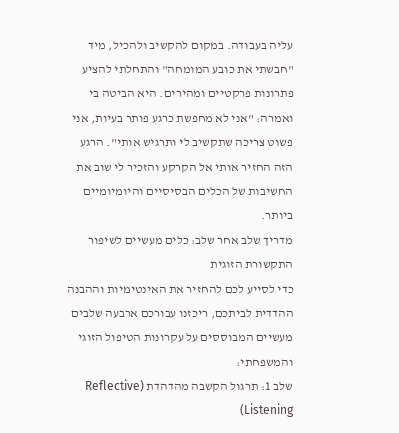עליה בעבודה. במקום להקשיב ולהכיל, מיד "חבשתי את כובע המומחה" והתחלתי להציע פתרונות פרקטיים ומהירים. היא הביטה בי ואמרה: "אני לא מחפשת כרגע פותר בעיות, אני פשוט צריכה שתקשיב לי ותרגיש אותי". הרגע הזה החזיר אותי אל הקרקע והזכיר לי שוב את החשיבות של הכלים הבסיסיים והיומיומיים ביותר.
מדריך שלב אחר שלב: כלים מעשיים לשיפור התקשורת הזוגית
כדי לסייע לכם להחזיר את האינטימיות וההבנה ההדדית לביתכם, ריכזנו עבורכם ארבעה שלבים מעשיים המבוססים על עקרונות הטיפול הזוגי והמשפחתי:
שלב 1: תרגול הקשבה מהדהדת (Reflective Listening)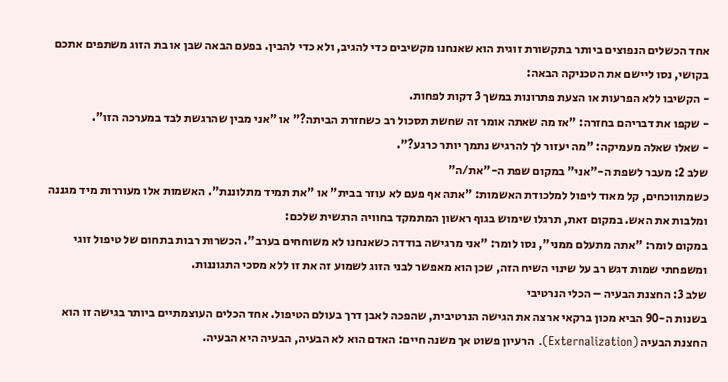אחד הכשלים הנפוצים ביותר בתקשורת זוגית הוא שאנחנו מקשיבים כדי להגיב, ולא כדי להבין. בפעם הבאה שבן או בת הזוג משתפים אתכם בקושי, נסו ליישם את הטכניקה הבאה:
- הקשיבו ללא הפרעות או הצעת פתרונות במשך 3 דקות לפחות.
- שקפו את דבריהם בחזרה: "אז מה שאתה אומר זה שחשת תסכול רב כשחזרת הביתה?" או "אני מבין שהרגשת לבד במערכה הזו".
- שאלו שאלה מעמיקה: "מה יעזור לך להרגיש נתמך יותר כרגע?".
שלב 2: מעבר לשפת ה-"אני" במקום שפת ה-"את/ה"
כשמתווכחים, קל מאוד ליפול למלכודת האשמות: "אתה אף פעם לא עוזר בבית" או "את תמיד מתלוננת". האשמות אלו מעוררות מיד מגננה ומלבות את האש. במקום זאת, תרגלו שימוש בגוף ראשון המתמקד בחוויה הרגשית שלכם:
במקום לומר: "אתה מתעלם ממני", נסו לומר: "אני מרגישה בודדה כשאנחנו לא משוחחים בערב". הכשרות רבות בתחום של טיפול זוגי ומשפחתי שמות דגש רב על שינוי השיח הזה, שכן הוא מאפשר לבני הזוג לשמוע זה את זו ללא מסכי התגוננות.
שלב 3: החצנת הבעיה – הכלי הנרטיבי
בשנות ה-90 הביא מכון ברקאי ארצה את הגישה הנרטיבית, שהפכה לאבן דרך בעולם הטיפול. אחד הכלים העוצמתיים ביותר בגישה זו הוא החצנת הבעיה (Externalization). הרעיון פשוט אך משנה חיים: האדם הוא לא הבעיה, הבעיה היא הבעיה.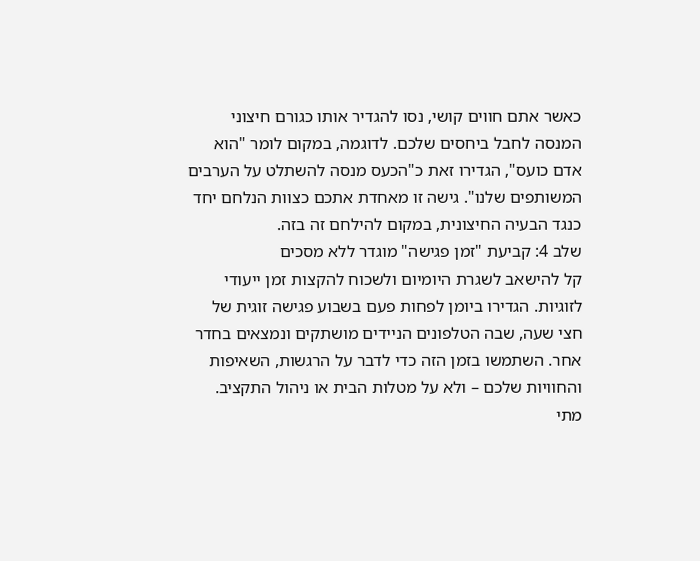כאשר אתם חווים קושי, נסו להגדיר אותו כגורם חיצוני המנסה לחבל ביחסים שלכם. לדוגמה, במקום לומר "הוא אדם כועס", הגדירו זאת כ"הכעס מנסה להשתלט על הערבים המשותפים שלנו". גישה זו מאחדת אתכם כצוות הנלחם יחד כנגד הבעיה החיצונית, במקום להילחם זה בזה.
שלב 4: קביעת "זמן פגישה" מוגדר ללא מסכים
קל להישאב לשגרת היומיום ולשכוח להקצות זמן ייעודי לזוגיות. הגדירו ביומן לפחות פעם בשבוע פגישה זוגית של חצי שעה, שבה הטלפונים הניידים מושתקים ונמצאים בחדר אחר. השתמשו בזמן הזה כדי לדבר על הרגשות, השאיפות והחוויות שלכם – ולא על מטלות הבית או ניהול התקציב.
מתי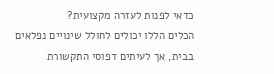כדאי לפנות לעזרה מקצועית?
הכלים הללו יכולים לחולל שינויים נפלאים בבית, אך לעיתים דפוסי התקשורת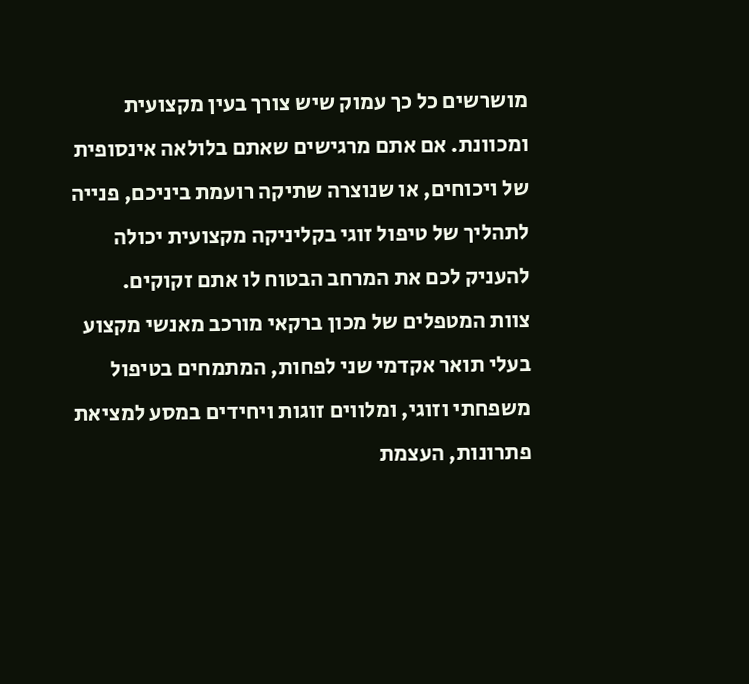מושרשים כל כך עמוק שיש צורך בעין מקצועית ומכוונת. אם אתם מרגישים שאתם בלולאה אינסופית של ויכוחים, או שנוצרה שתיקה רועמת ביניכם, פנייה לתהליך של טיפול זוגי בקליניקה מקצועית יכולה להעניק לכם את המרחב הבטוח לו אתם זקוקים.
צוות המטפלים של מכון ברקאי מורכב מאנשי מקצוע בעלי תואר אקדמי שני לפחות, המתמחים בטיפול משפחתי וזוגי, ומלווים זוגות ויחידים במסע למציאת פתרונות, העצמת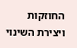החוזקות ויצירת השינוי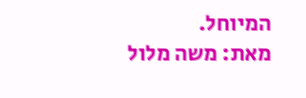המיוחל.
מאת: משה מלול